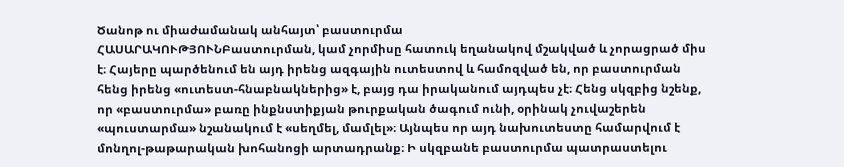Ծանոթ ու միաժամանակ անհայտ՝ բաստուրմա
ՀԱՍԱՐԱԿՈՒԹՅՈՒՆԲաստուրման, կամ չորմիսը հատուկ եղանակով մշակված և չորացրած միս է։ Հայերը պարծենում են այդ իրենց ազգային ուտեստով և համոզված են, որ բաստուրման հենց իրենց «ուտեստ-հնաբնակներից» է, բայց դա իրականում այդպես չէ։ Հենց սկզբից նշենք, որ «բաստուրմա» բառը ինքնստիքյան թուրքական ծագում ունի, օրինակ չուվաշերեն «պուստարմա» նշանակում է «սեղմել, մամլել»։ Այնպես որ այդ նախուտեստը համարվում է մոնղոլ-թաթարական խոհանոցի արտադրանք։ Ի սկզբանե բաստուրմա պատրաստելու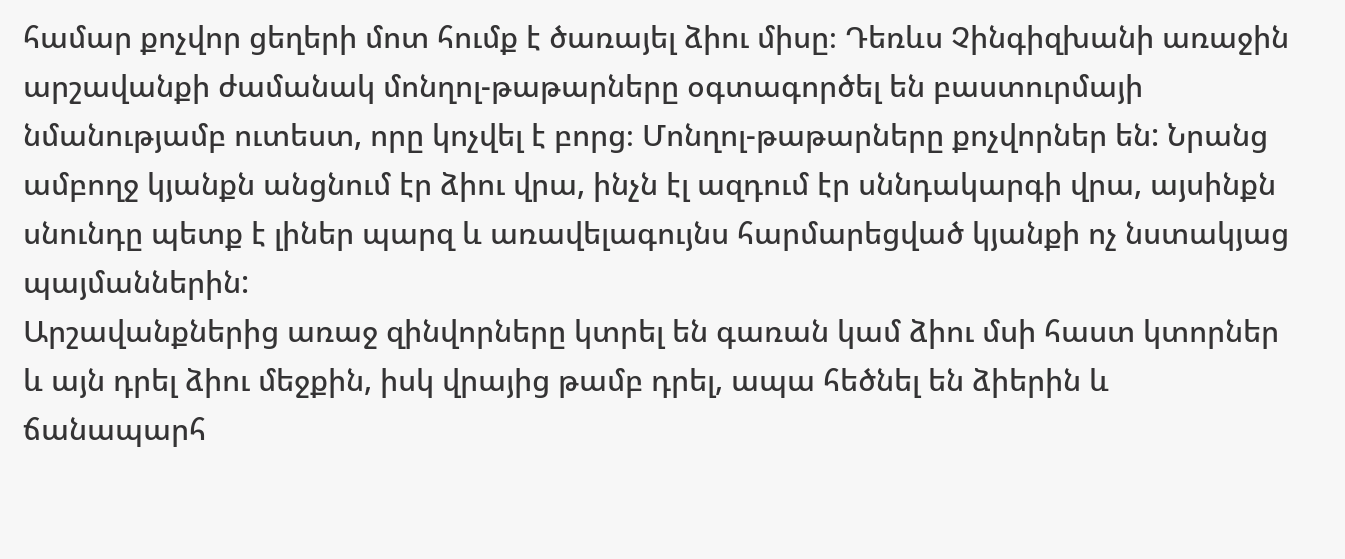համար քոչվոր ցեղերի մոտ հումք է ծառայել ձիու միսը։ Դեռևս Չինգիզխանի առաջին արշավանքի ժամանակ մոնղոլ-թաթարները օգտագործել են բաստուրմայի նմանությամբ ուտեստ, որը կոչվել է բորց։ Մոնղոլ-թաթարները քոչվորներ են: Նրանց ամբողջ կյանքն անցնում էր ձիու վրա, ինչն էլ ազդում էր սննդակարգի վրա, այսինքն սնունդը պետք է լիներ պարզ և առավելագույնս հարմարեցված կյանքի ոչ նստակյաց պայմաններին:
Արշավանքներից առաջ զինվորները կտրել են գառան կամ ձիու մսի հաստ կտորներ և այն դրել ձիու մեջքին, իսկ վրայից թամբ դրել, ապա հեծնել են ձիերին և ճանապարհ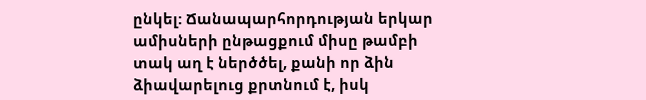ընկել: Ճանապարհորդության երկար ամիսների ընթացքում միսը թամբի տակ աղ է ներծծել, քանի որ ձին ձիավարելուց քրտնում է, իսկ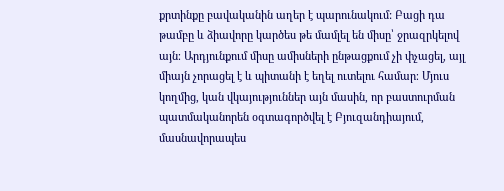քրտինքը բավականին աղեր է պարունակում: Բացի դա թամբը և ձիավորը կարծես թե մամլել են միսը՝ ջրազրկելով այն։ Արդյունքում միսը ամիսների ընթացքում չի փչացել, այլ միայն չորացել է և պիտանի է եղել ուտելու համար։ Մյուս կողմից, կան վկայություններ այն մասին, որ բաստուրման պատմականորեն օգտագործվել է Բյուզանդիայում, մասնավորապես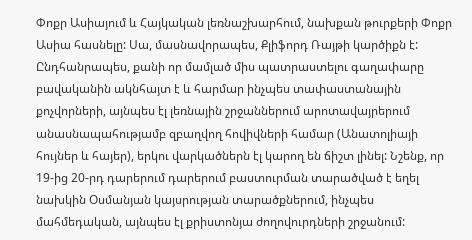Փոքր Ասիայում և Հայկական լեռնաշխարհում, նախքան թուրքերի Փոքր Ասիա հասնելը: Սա, մասնավորապես, Քլիֆորդ Ռայթի կարծիքն է:
Ընդհանրապես, քանի որ մամլած միս պատրաստելու գաղափարը բավականին ակնհայտ է և հարմար ինչպես տափաստանային քոչվորների, այնպես էլ լեռնային շրջաններում արոտավայրերում անասնապահությամբ զբաղվող հովիվների համար (Անատոլիայի հույներ և հայեր), երկու վարկածներն էլ կարող են ճիշտ լինել: Նշենք, որ 19-ից 20-րդ դարերում դարերում բաստուրման տարածված է եղել նախկին Օսմանյան կայսրության տարածքներում, ինչպես մահմեդական, այնպես էլ քրիստոնյա ժողովուրդների շրջանում: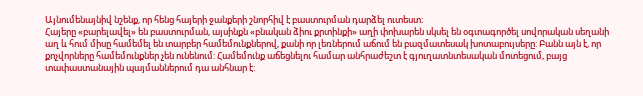Այնումենայնիվ նշենք, որ հենց հայերի ջանքերի շնորհիվ է բաստուրման դարձել ուտեստ։
Հայերը «բարելավել» են բաստուրման, այսինքն «բնական ձիու քրտինքի» աղի փոխարեն սկսել են օգտագործել սովորական սեղանի աղ և հում միսը համեմել են տարբեր համեմունքներով, քանի որ լեռներում աճում են բազմատեսակ խոտաբույսերը: Բանն այն է, որ քոչվորները համեմունքներ չեն ունենում: Համեմունք աճեցնելու համար անհրաժեշտ է գյուղատնտեսական մոտեցում, բայց տափաստանային պայմաններում դա անհնար է: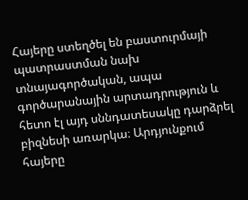Հայերը ստեղծել են բաստուրմայի պատրաստման նախ տնայագործական, ապա գործարանային արտադրություն և հետո էլ այդ սննդատեսակը դարձրել բիզնեսի առարկա։ Արդյունքում հայերը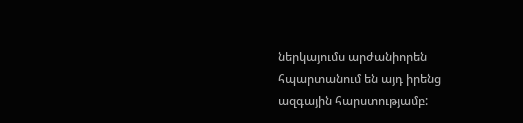ներկայումս արժանիորեն հպարտանում են այդ իրենց ազգային հարստությամբ: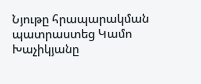Նյութը հրապարակման պատրաստեց Կամո Խաչիկյանը